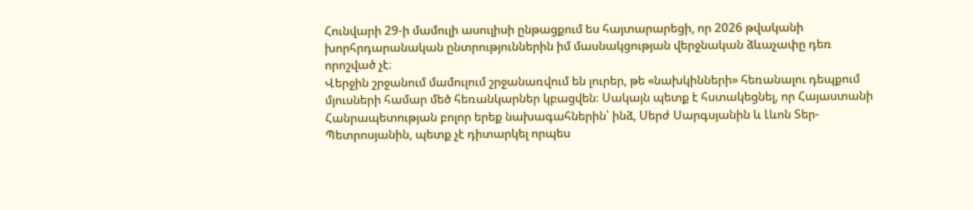Հունվարի 29-ի մամուլի ասուլիսի ընթացքում ես հայտարարեցի, որ 2026 թվականի խորհրդարանական ընտրություններին իմ մասնակցության վերջնական ձևաչափը դեռ որոշված չէ։
Վերջին շրջանում մամուլում շրջանառվում են լուրեր, թե «նախկինների» հեռանալու դեպքում մյուսների համար մեծ հեռանկարներ կբացվեն։ Սակայն պետք է հստակեցնել, որ Հայաստանի Հանրապետության բոլոր երեք նախագահներին՝ ինձ, Սերժ Սարգսյանին և Լևոն Տեր-Պետրոսյանին, պետք չէ դիտարկել որպես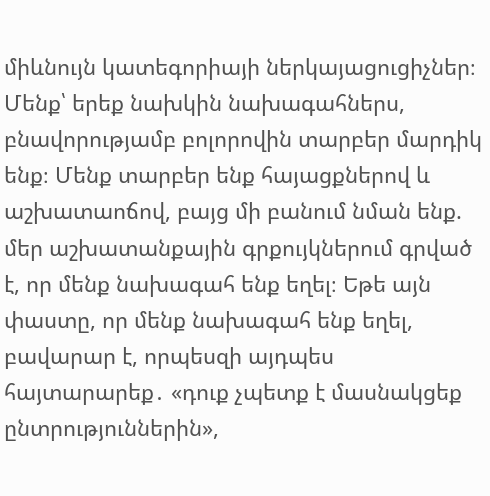միևնույն կատեգորիայի ներկայացուցիչներ։
Մենք՝ երեք նախկին նախագահներս, բնավորությամբ բոլորովին տարբեր մարդիկ ենք։ Մենք տարբեր ենք հայացքներով և աշխատաոճով, բայց մի բանում նման ենք. մեր աշխատանքային գրքույկներում գրված է, որ մենք նախագահ ենք եղել։ Եթե այն փաստը, որ մենք նախագահ ենք եղել, բավարար է, որպեսզի այդպես հայտարարեք․ «դուք չպետք է մասնակցեք ընտրություններին»,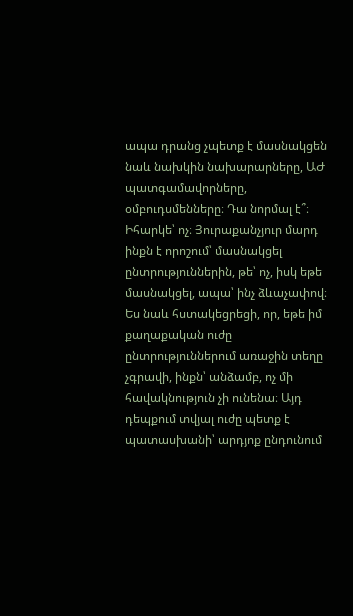ապա դրանց չպետք է մասնակցեն նաև նախկին նախարարները, ԱԺ պատգամավորները, օմբուդսմենները։ Դա նորմալ է՞։ Իհարկե՝ ոչ։ Յուրաքանչյուր մարդ ինքն է որոշում՝ մասնակցել ընտրություններին, թե՝ ոչ, իսկ եթե մասնակցել, ապա՝ ինչ ձևաչափով։
Ես նաև հստակեցրեցի, որ, եթե իմ քաղաքական ուժը ընտրություններում առաջին տեղը չգրավի, ինքն՝ անձամբ, ոչ մի հավակնություն չի ունենա։ Այդ դեպքում տվյալ ուժը պետք է պատասխանի՝ արդյոք ընդունում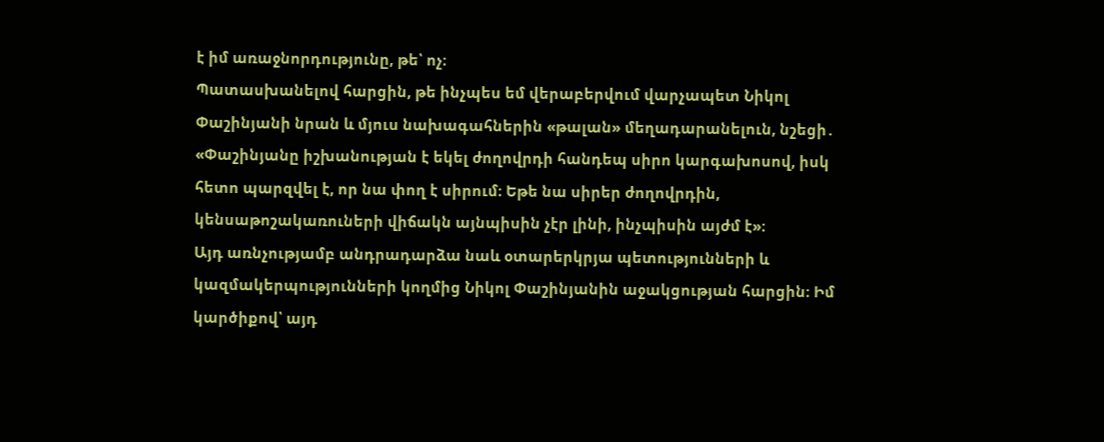է իմ առաջնորդությունը, թե՝ ոչ։
Պատասխանելով հարցին, թե ինչպես եմ վերաբերվում վարչապետ Նիկոլ Փաշինյանի նրան և մյուս նախագահներին «թալան» մեղադարանելուն, նշեցի․ «Փաշինյանը իշխանության է եկել ժողովրդի հանդեպ սիրո կարգախոսով, իսկ հետո պարզվել է, որ նա փող է սիրում։ Եթե նա սիրեր ժողովրդին, կենսաթոշակառուների վիճակն այնպիսին չէր լինի, ինչպիսին այժմ է»։
Այդ առնչությամբ անդրադարձա նաև օտարերկրյա պետությունների և կազմակերպությունների կողմից Նիկոլ Փաշինյանին աջակցության հարցին։ Իմ կարծիքով՝ այդ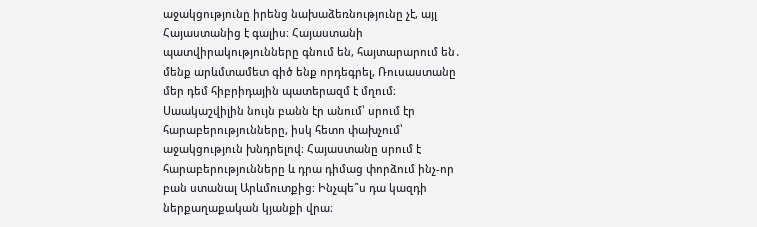աջակցությունը իրենց նախաձեռնությունը չէ, այլ Հայաստանից է գալիս։ Հայաստանի պատվիրակությունները գնում են, հայտարարում են․ մենք արևմտամետ գիծ ենք որդեգրել, Ռուսաստանը մեր դեմ հիբրիդային պատերազմ է մղում։ Սաակաշվիլին նույն բանն էր անում՝ սրում էր հարաբերությունները, իսկ հետո փախչում՝ աջակցություն խնդրելով։ Հայաստանը սրում է հարաբերությունները և դրա դիմաց փորձում ինչ-որ բան ստանալ Արևմուտքից։ Ինչպե՞ս դա կազդի ներքաղաքական կյանքի վրա։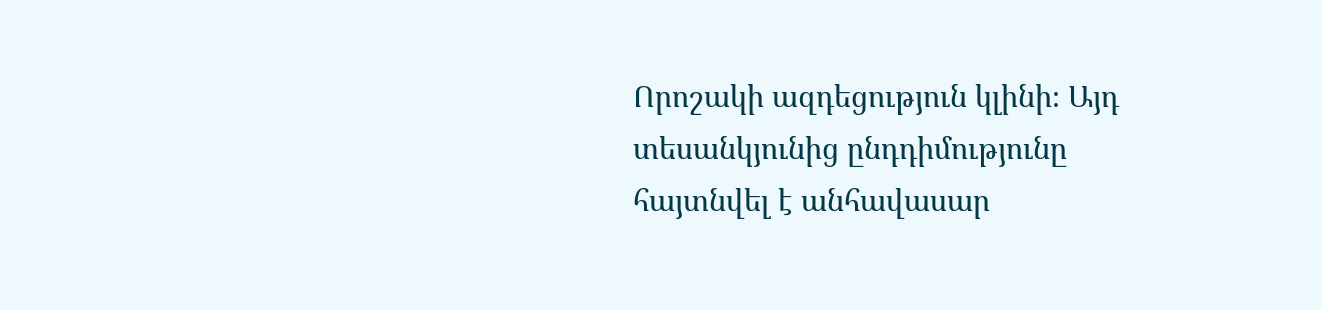Որոշակի ազդեցություն կլինի։ Այդ տեսանկյունից ընդդիմությունը հայտնվել է անհավասար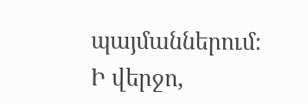պայմաններում։
Ի վերջո,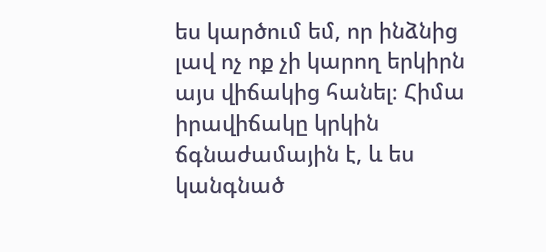ես կարծում եմ, որ ինձնից լավ ոչ ոք չի կարող երկիրն այս վիճակից հանել։ Հիմա իրավիճակը կրկին ճգնաժամային է, և ես կանգնած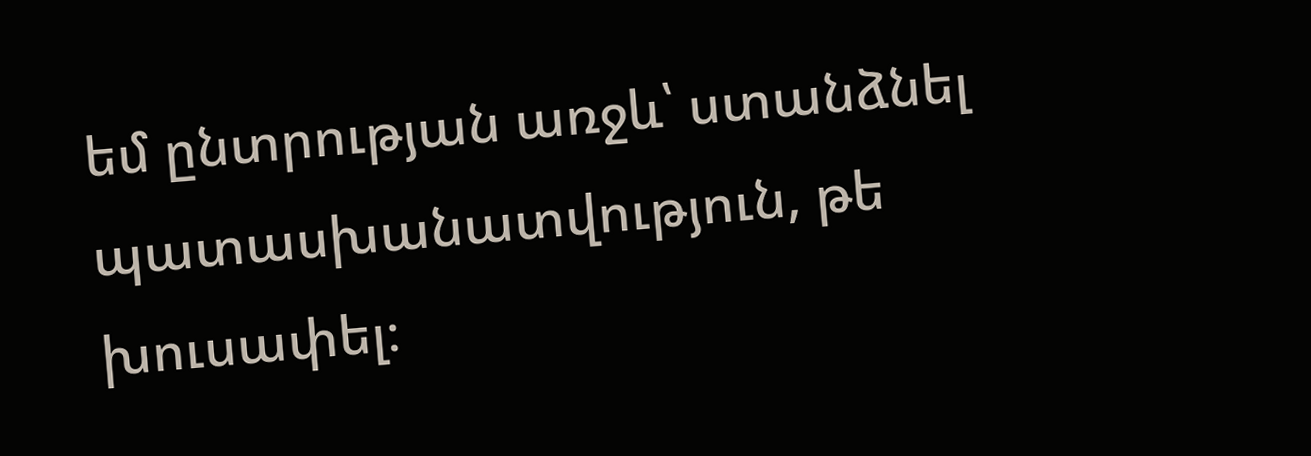եմ ընտրության առջև՝ ստանձնել պատասխանատվություն, թե խուսափել։